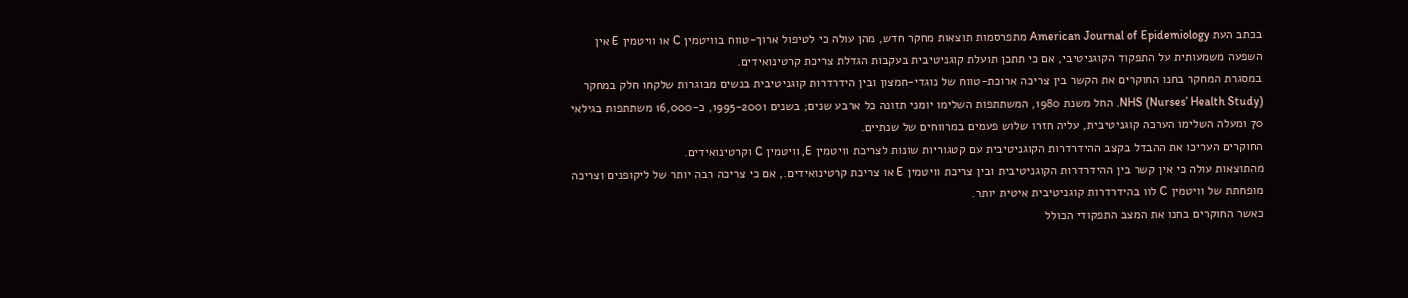בכתב העת American Journal of Epidemiology מתפרסמות תוצאות מחקר חדש, מהן עולה כי לטיפול ארוך-טווח בוויטמין C או וויטמין E אין השפעה משמעותית על התפקוד הקוגניטיבי, אם כי תתכן תועלת קוגניטיבית בעקבות הגדלת צריכת קרטינואידים.
במסגרת המחקר בחנו החוקרים את הקשר בין צריכה ארוכת-טווח של נוגדי-חמצון ובין הידרדרות קוגניטיבית בנשים מבוגרות שלקחו חלק במחקר NHS (Nurses’ Health Study). החל משנת 1980, המשתתפות השלימו יומני תזונה כל ארבע שנים; בשנים 1995-2001, כ-16,000 משתתפות בגילאי 70 ומעלה השלימו הערכה קוגניטיבית, עליה חזרו שלוש פעמים במרווחים של שנתיים.
החוקרים העריכו את ההבדל בקצב ההידרדרות הקוגניטיבית עם קטגוריות שונות לצריכת וויטמין E, וויטמין C וקרטינואידים.
מהתוצאות עולה כי אין קשר בין ההידרדרות הקוגניטיבית ובין צריכת וויטמין E או צריכת קרטינואידים., אם כי צריכה רבה יותר של ליקופנים וצריכה מופחתת של וויטמין C לוו בהידרדרות קוגניטיבית איטית יותר.
כאשר החוקרים בחנו את המצב התפקודי הכולל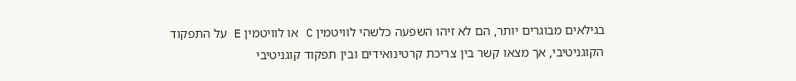בגילאים מבוגרים יותר, הם לא זיהו השפעה כלשהי לוויטמין C או לוויטמין E על התפקוד הקוגניטיבי, אך מצאו קשר בין צריכת קרטינואידים ובין תפקוד קוגניטיבי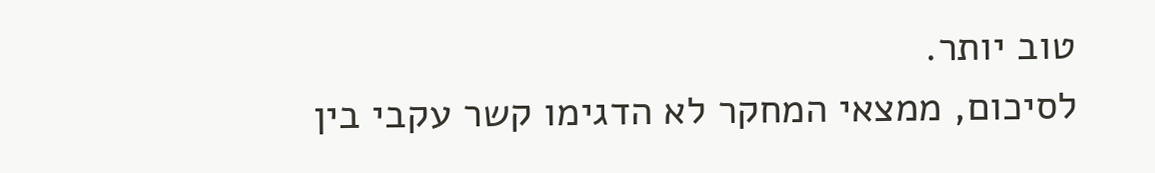טוב יותר.
לסיכום, ממצאי המחקר לא הדגימו קשר עקבי בין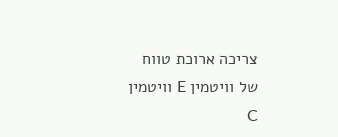צריכה ארוכת טווח של וויטמין E וויטמין C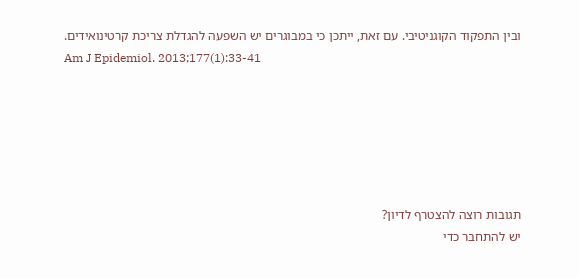ובין התפקוד הקוגניטיבי. עם זאת, ייתכן כי במבוגרים יש השפעה להגדלת צריכת קרטינואידים.
Am J Epidemiol. 2013;177(1):33-41






תגובות רוצה להצטרף לדיון?
יש להתחבר כדי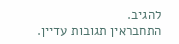להגיב.
התחבראין תגובות עדיין.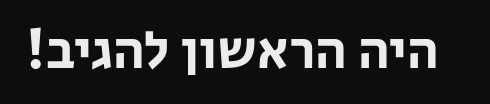היה הראשון להגיב!